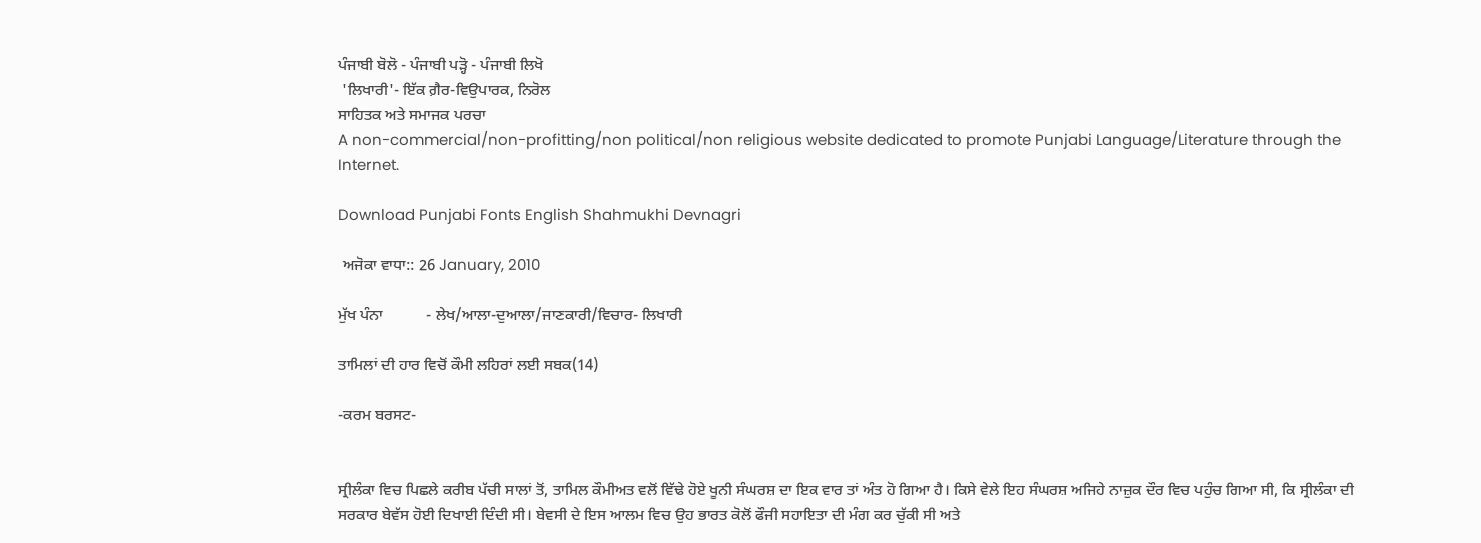ਪੰਜਾਬੀ ਬੋਲੋ - ਪੰਜਾਬੀ ਪੜ੍ਹੋ - ਪੰਜਾਬੀ ਲਿਖੋ
 'ਲਿਖਾਰੀ'- ਇੱਕ ਗ਼ੈਰ-ਵਿਉਪਾਰਕ, ਨਿਰੋਲ
ਸਾਹਿਤਕ ਅਤੇ ਸਮਾਜਕ ਪਰਚਾ
A non-commercial/non-profitting/non political/non religious website dedicated to promote Punjabi Language/Literature through the Internet.

Download Punjabi Fonts English Shahmukhi Devnagri

 ਅਜੋਕਾ ਵਾਧਾ:: 26 January, 2010

ਮੁੱਖ ਪੰਨਾ           - ਲੇਖ/ਆਲਾ-ਦੁਆਲਾ/ਜਾਣਕਾਰੀ/ਵਿਚਾਰ- ਲਿਖਾਰੀ

ਤਾਮਿਲਾਂ ਦੀ ਹਾਰ ਵਿਚੋਂ ਕੌਮੀ ਲਹਿਰਾਂ ਲਈ ਸਬਕ(14)

-ਕਰਮ ਬਰਸਟ-


ਸ੍ਰੀਲੰਕਾ ਵਿਚ ਪਿਛਲੇ ਕਰੀਬ ਪੱਚੀ ਸਾਲਾਂ ਤੋਂ, ਤਾਮਿਲ ਕੌਮੀਅਤ ਵਲੋਂ ਵਿੱਢੇ ਹੋਏ ਖੂਨੀ ਸੰਘਰਸ਼ ਦਾ ਇਕ ਵਾਰ ਤਾਂ ਅੰਤ ਹੋ ਗਿਆ ਹੈ। ਕਿਸੇ ਵੇਲੇ ਇਹ ਸੰਘਰਸ਼ ਅਜਿਹੇ ਨਾਜ਼ੁਕ ਦੌਰ ਵਿਚ ਪਹੁੰਚ ਗਿਆ ਸੀ, ਕਿ ਸ੍ਰੀਲੰਕਾ ਦੀ ਸਰਕਾਰ ਬੇਵੱਸ ਹੋਈ ਦਿਖਾਈ ਦਿੰਦੀ ਸੀ। ਬੇਵਸੀ ਦੇ ਇਸ ਆਲਮ ਵਿਚ ਉਹ ਭਾਰਤ ਕੋਲੋਂ ਫੌਜੀ ਸਹਾਇਤਾ ਦੀ ਮੰਗ ਕਰ ਚੁੱਕੀ ਸੀ ਅਤੇ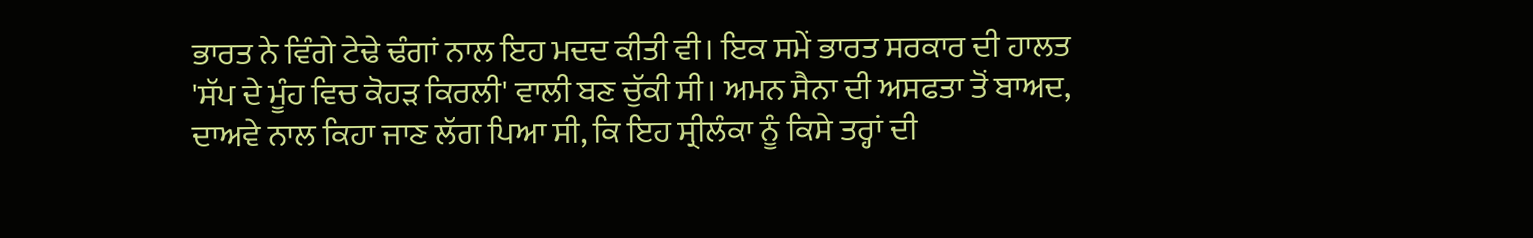ਭਾਰਤ ਨੇ ਵਿੰਗੇ ਟੇਢੇ ਢੰਗਾਂ ਨਾਲ ਇਹ ਮਦਦ ਕੀਤੀ ਵੀ। ਇਕ ਸਮੇਂ ਭਾਰਤ ਸਰਕਾਰ ਦੀ ਹਾਲਤ 'ਸੱਪ ਦੇ ਮੂੰਹ ਵਿਚ ਕੋਹੜ ਕਿਰਲੀ' ਵਾਲੀ ਬਣ ਚੁੱਕੀ ਸੀ। ਅਮਨ ਸੈਨਾ ਦੀ ਅਸਫਤਾ ਤੋਂ ਬਾਅਦ, ਦਾਅਵੇ ਨਾਲ ਕਿਹਾ ਜਾਣ ਲੱਗ ਪਿਆ ਸੀ, ਕਿ ਇਹ ਸ੍ਰੀਲੰਕਾ ਨੂੰ ਕਿਸੇ ਤਰ੍ਹਾਂ ਦੀ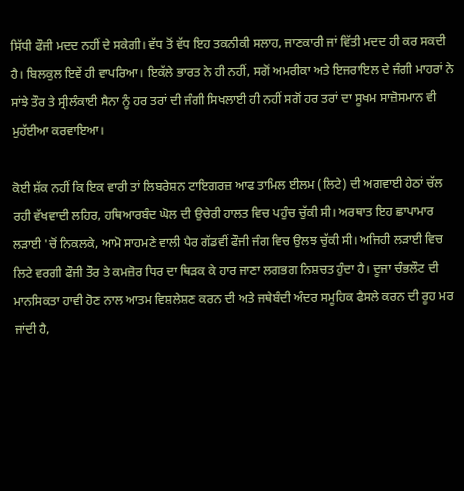ਸਿੱਧੀ ਫੌਜੀ ਮਦਦ ਨਹੀਂ ਦੇ ਸਕੇਗੀ। ਵੱਧ ਤੋਂ ਵੱਧ ਇਹ ਤਕਨੀਕੀ ਸਲਾਹ, ਜਾਣਕਾਰੀ ਜਾਂ ਵਿੱਤੀ ਮਦਦ ਹੀ ਕਰ ਸਕਦੀ ਹੈ। ਬਿਲਕੁਲ ਇਵੇਂ ਹੀ ਵਾਪਰਿਆ। ਇਕੱਲੇ ਭਾਰਤ ਨੇ ਹੀ ਨਹੀਂ, ਸਗੋਂ ਅਮਰੀਕਾ ਅਤੇ ਇਜਰਾਇਲ ਦੇ ਜੰਗੀ ਮਾਹਰਾਂ ਨੇ ਸਾਂਝੇ ਤੌਰ ਤੇ ਸ੍ਰੀਲੰਕਾਈ ਸੈਨਾ ਨੂੰ ਹਰ ਤਰਾਂ ਦੀ ਜੰਗੀ ਸਿਖਲਾਈ ਹੀ ਨਹੀਂ ਸਗੋਂ ਹਰ ਤਰਾਂ ਦਾ ਸੂਖਮ ਸਾਜ਼ੋਸਮਾਨ ਵੀ ਮੁਹੱਈਆ ਕਰਵਾਇਆ।

ਕੋਈ ਸ਼ੱਕ ਨਹੀਂ ਕਿ ਇਕ ਵਾਰੀ ਤਾਂ ਲਿਬਰੇਸ਼ਨ ਟਾਇਗਰਜ਼ ਆਫ ਤਾਮਿਲ ਈਲਮ (ਲਿਟੇ) ਦੀ ਅਗਵਾਈ ਹੇਠਾਂ ਚੱਲ ਰਹੀ ਵੱਖਵਾਦੀ ਲਹਿਰ, ਹਥਿਆਰਬੰਦ ਘੋਲ ਦੀ ਉਚੇਰੀ ਹਾਲਤ ਵਿਚ ਪਹੁੰਚ ਚੁੱਕੀ ਸੀ। ਅਰਥਾਤ ਇਹ ਛਾਪਾਮਾਰ ਲੜਾਈ 'ਚੋਂ ਨਿਕਲਕੇ, ਆਮੋ ਸਾਹਮਣੇ ਵਾਲੀ ਪੈਰ ਗੱਡਵੀਂ ਫੌਜੀ ਜੰਗ ਵਿਚ ਉਲਝ ਚੁੱਕੀ ਸੀ। ਅਜਿਹੀ ਲੜਾਈ ਵਿਚ ਲਿਟੇ ਵਰਗੀ ਫੌਜੀ ਤੌਰ ਤੇ ਕਮਜ਼ੋਰ ਧਿਰ ਦਾ ਥਿੜਕ ਕੇ ਹਾਰ ਜਾਣਾ ਲਗਭਗ ਨਿਸ਼ਚਤ ਹੁੰਦਾ ਹੈ। ਦੂਜਾ ਚੰਭਲੌਟ ਦੀ ਮਾਨਸਿਕਤਾ ਹਾਵੀ ਹੋਣ ਨਾਲ ਆਤਮ ਵਿਸ਼ਲੇਸ਼ਣ ਕਰਨ ਦੀ ਅਤੇ ਜਥੇਬੰਦੀ ਅੰਦਰ ਸਮੂਹਿਕ ਫੈਸਲੇ ਕਰਨ ਦੀ ਰੂਹ ਮਰ ਜਾਂਦੀ ਹੈ,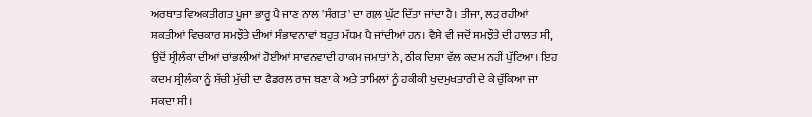ਅਰਥਾਤ ਵਿਅਕਤੀਗਤ ਪੂਜਾ ਭਾਰੂ ਪੈ ਜਾਣ ਨਾਲ 'ਸੰਗਤ' ਦਾ ਗਲ਼ ਘੁੱਟ ਦਿੱਤਾ ਜਾਂਦਾ ਹੈ। ਤੀਜਾ, ਲੜ ਰਹੀਆਂ ਸ਼ਕਤੀਆਂ ਵਿਚਕਾਰ ਸਮਝੌਤੇ ਦੀਆਂ ਸੰਭਾਵਨਾਵਾਂ ਬਹੁਤ ਮੱਧਮ ਪੈ ਜਾਂਦੀਆਂ ਹਨ। ਵੈਸੇ ਵੀ ਜਦੋਂ ਸਮਝੌਤੇ ਦੀ ਹਾਲਤ ਸੀ, ਉਦੋਂ ਸ੍ਰੀਲੰਕਾ ਦੀਆਂ ਚਾਂਭਲੀਆਂ ਹੋਈਆਂ ਸਾਵਨਵਾਦੀ ਹਾਕਮ ਜਮਾਤਾਂ ਨੇ, ਠੀਕ ਦਿਸ਼ਾ ਵੱਲ ਕਦਮ ਨਹੀਂ ਪੁੱਟਿਆ। ਇਹ ਕਦਮ ਸ੍ਰੀਲੰਕਾ ਨੂੰ ਸੱਚੀ ਮੁੱਚੀ ਦਾ ਫੈਡਰਲ ਰਾਜ ਬਣਾ ਕੇ ਅਤੇ ਤਾਮਿਲਾਂ ਨੂੰ ਹਕੀਕੀ ਖੁਦਮੁਖਤਾਰੀ ਦੇ ਕੇ ਚੁੱਕਿਆ ਜਾ ਸਕਦਾ ਸੀ।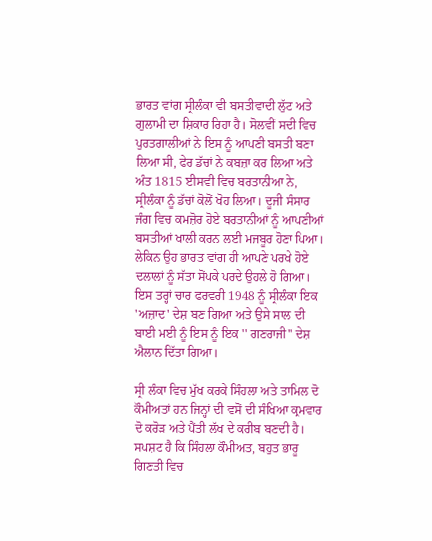ਭਾਰਤ ਵਾਂਗ ਸ੍ਰੀਲੰਕਾ ਵੀ ਬਸਤੀਵਾਦੀ ਲੁੱਟ ਅਤੇ ਗੁਲਾਮੀ ਦਾ ਸ਼ਿਕਾਰ ਰਿਹਾ ਹੈ। ਸੋਲਵੀਂ ਸਦੀ ਵਿਚ ਪੁਰਤਗਾਲੀਆਂ ਨੇ ਇਸ ਨੂੰ ਆਪਣੀ ਬਸਤੀ ਬਣਾ ਲਿਆ ਸੀ, ਫੇਰ ਡੱਚਾਂ ਨੇ ਕਬਜ਼ਾ ਕਰ ਲਿਆ ਅਤੇ ਅੰਤ 1815 ਈਸਵੀ ਵਿਚ ਬਰਤਾਨੀਆ ਨੇ, ਸ੍ਰੀਲੰਕਾ ਨੂੰ ਡੱਚਾਂ ਕੋਲੋਂ ਖੋਹ ਲਿਆ। ਦੂਜੀ ਸੰਸਾਰ ਜੰਗ ਵਿਚ ਕਮਜ਼ੋਰ ਹੋਏ ਬਰਤਾਨੀਆਂ ਨੂੰ ਆਪਣੀਆਂ ਬਸਤੀਆਂ ਖਾਲੀ ਕਰਨ ਲਈ ਮਜਬੂਰ ਹੋਣਾ ਪਿਆ। ਲੇਕਿਨ ਉਹ ਭਾਰਤ ਵਾਂਗ ਹੀ ਆਪਣੇ ਪਰਖੇ ਹੋਏ ਦਲਾਲਾਂ ਨੂੰ ਸੱਤਾ ਸੋਂਪਕੇ ਪਰਦੇ ਉਹਲੇ ਹੋ ਗਿਆ। ਇਸ ਤਰ੍ਹਾਂ ਚਾਰ ਫਰਵਰੀ 1948 ਨੂੰ ਸ੍ਰੀਲੰਕਾ ਇਕ 'ਅਜ਼ਾਦ' ਦੇਸ਼ ਬਣ ਗਿਆ ਅਤੇ ਉਸੇ ਸਾਲ ਦੀ ਬਾਈ ਮਈ ਨੂੰ ਇਸ ਨੂੰ ਇਕ '' ਗਣਰਾਜੀ'' ਦੇਸ਼ ਐਲਾਨ ਦਿੱਤਾ ਗਿਆ।

ਸ੍ਰੀ ਲੰਕਾ ਵਿਚ ਮੁੱਖ ਕਰਕੇ ਸਿੰਹਲਾ ਅਤੇ ਤਾਮਿਲ ਦੋ ਕੌਮੀਅਤਾਂ ਹਨ ਜਿਨ੍ਹਾਂ ਦੀ ਵਸੋਂ ਦੀ ਸੰਖਿਆ ਕ੍ਰਮਵਾਰ ਦੋ ਕਰੋੜ ਅਤੇ ਪੈਂਤੀ ਲੱਖ ਦੇ ਕਰੀਬ ਬਣਦੀ ਹੈ। ਸਪਸ਼ਟ ਹੈ ਕਿ ਸਿੰਹਲਾ ਕੌਮੀਅਤ, ਬਹੁਤ ਭਾਰੂ ਗਿਣਤੀ ਵਿਚ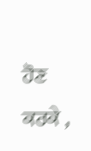ਹੋਣ ਕਰਕੇ ,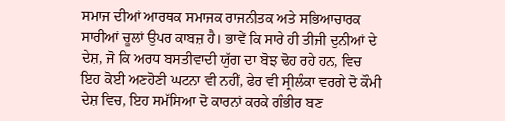ਸਮਾਜ ਦੀਆਂ ਆਰਥਕ ਸਮਾਜਕ ਰਾਜਨੀਤਕ ਅਤੇ ਸਭਿਆਚਾਰਕ ਸਾਰੀਆਂ ਚੂਲਾਂ ਉਪਰ ਕਾਬਜ਼ ਹੈ। ਭਾਵੇਂ ਕਿ ਸਾਰੇ ਹੀ ਤੀਜੀ ਦੁਨੀਆਂ ਦੇ ਦੇਸ਼, ਜੋ ਕਿ ਅਰਧ ਬਸਤੀਵਾਦੀ ਯੁੱਗ ਦਾ ਬੋਝ ਢੋਹ ਰਹੇ ਹਨ, ਵਿਚ ਇਹ ਕੋਈ ਅਣਹੋਣੀ ਘਟਨਾ ਵੀ ਨਹੀਂ, ਫੇਰ ਵੀ ਸ੍ਰੀਲੰਕਾ ਵਰਗੇ ਦੋ ਕੌਮੀ ਦੇਸ਼ ਵਿਚ, ਇਹ ਸਮੱਸਿਆ ਦੋ ਕਾਰਨਾਂ ਕਰਕੇ ਗੰਭੀਰ ਬਣ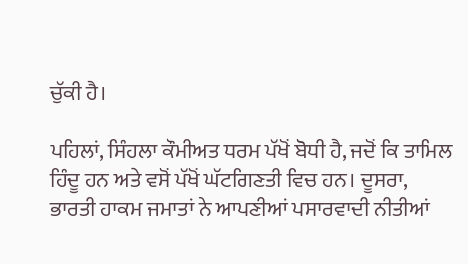ਚੁੱਕੀ ਹੈ।

ਪਹਿਲਾਂ, ਸਿੰਹਲਾ ਕੌਮੀਅਤ ਧਰਮ ਪੱਖੋਂ ਬੋਧੀ ਹੈ, ਜਦੋਂ ਕਿ ਤਾਮਿਲ ਹਿੰਦੂ ਹਨ ਅਤੇ ਵਸੋਂ ਪੱਖੋਂ ਘੱਟਗਿਣਤੀ ਵਿਚ ਹਨ। ਦੂਸਰਾ, ਭਾਰਤੀ ਹਾਕਮ ਜਮਾਤਾਂ ਨੇ ਆਪਣੀਆਂ ਪਸਾਰਵਾਦੀ ਨੀਤੀਆਂ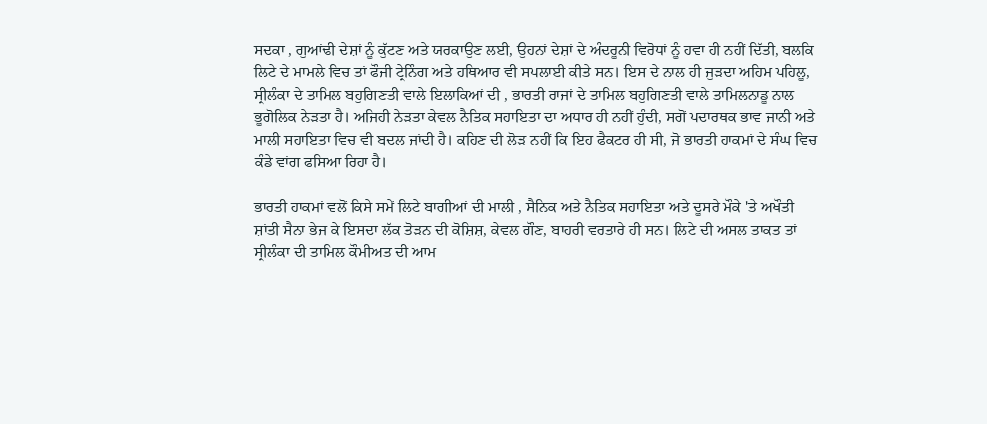ਸਦਕਾ , ਗੁਆਂਢੀ ਦੇਸ਼ਾਂ ਨੂੰ ਕੁੱਟਣ ਅਤੇ ਯਰਕਾਉਣ ਲਈ, ਉਹਨਾਂ ਦੇਸ਼ਾਂ ਦੇ ਅੰਦਰੂਨੀ ਵਿਰੋਧਾਂ ਨੂੰ ਹਵਾ ਹੀ ਨਹੀਂ ਦਿੱਤੀ, ਬਲਕਿ ਲਿਟੇ ਦੇ ਮਾਮਲੇ ਵਿਚ ਤਾਂ ਫੌਜੀ ਟ੍ਰੇਨਿੰਗ ਅਤੇ ਹਥਿਆਰ ਵੀ ਸਪਲਾਈ ਕੀਤੇ ਸਨ। ਇਸ ਦੇ ਨਾਲ ਹੀ ਜੁੜਦਾ ਅਹਿਮ ਪਹਿਲੂ, ਸ੍ਰੀਲੰਕਾ ਦੇ ਤਾਮਿਲ ਬਹੁਗਿਣਤੀ ਵਾਲੇ ਇਲਾਕਿਆਂ ਦੀ , ਭਾਰਤੀ ਰਾਜਾਂ ਦੇ ਤਾਮਿਲ ਬਹੁਗਿਣਤੀ ਵਾਲੇ ਤਾਮਿਲਨਾਡੂ ਨਾਲ ਭੂਗੋਲਿਕ ਨੇੜਤਾ ਹੈ। ਅਜਿਹੀ ਨੇੜਤਾ ਕੇਵਲ ਨੈਤਿਕ ਸਹਾਇਤਾ ਦਾ ਅਧਾਰ ਹੀ ਨਹੀਂ ਹੁੰਦੀ, ਸਗੋਂ ਪਦਾਰਥਕ ਭਾਵ ਜਾਨੀ ਅਤੇ ਮਾਲੀ ਸਹਾਇਤਾ ਵਿਚ ਵੀ ਬਦਲ ਜਾਂਦੀ ਹੈ। ਕਹਿਣ ਦੀ ਲੋੜ ਨਹੀਂ ਕਿ ਇਹ ਫੈਕਟਰ ਹੀ ਸੀ, ਜੋ ਭਾਰਤੀ ਹਾਕਮਾਂ ਦੇ ਸੰਘ ਵਿਚ ਕੰਡੇ ਵਾਂਗ ਫਸਿਆ ਰਿਹਾ ਹੈ।

ਭਾਰਤੀ ਹਾਕਮਾਂ ਵਲੋਂ ਕਿਸੇ ਸਮੇਂ ਲਿਟੇ ਬਾਗੀਆਂ ਦੀ ਮਾਲੀ , ਸੈਨਿਕ ਅਤੇ ਨੈਤਿਕ ਸਹਾਇਤਾ ਅਤੇ ਦੂਸਰੇ ਮੌਕੇ 'ਤੇ ਅਖੌਤੀ ਸ਼ਾਂਤੀ ਸੈਨਾ ਭੇਜ ਕੇ ਇਸਦਾ ਲੱਕ ਤੋੜਨ ਦੀ ਕੋਸ਼ਿਸ਼, ਕੇਵਲ ਗੌਣ, ਬਾਹਰੀ ਵਰਤਾਰੇ ਹੀ ਸਨ। ਲਿਟੇ ਦੀ ਅਸਲ ਤਾਕਤ ਤਾਂ ਸ੍ਰੀਲੰਕਾ ਦੀ ਤਾਮਿਲ ਕੌਮੀਅਤ ਦੀ ਆਮ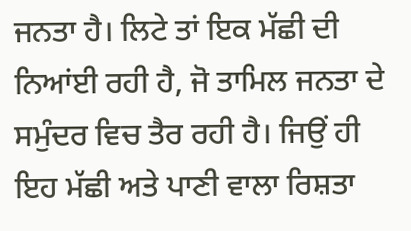ਜਨਤਾ ਹੈ। ਲਿਟੇ ਤਾਂ ਇਕ ਮੱਛੀ ਦੀ ਨਿਆਂਈ ਰਹੀ ਹੈ, ਜੋ ਤਾਮਿਲ ਜਨਤਾ ਦੇ ਸਮੁੰਦਰ ਵਿਚ ਤੈਰ ਰਹੀ ਹੈ। ਜਿਉਂ ਹੀ ਇਹ ਮੱਛੀ ਅਤੇ ਪਾਣੀ ਵਾਲਾ ਰਿਸ਼ਤਾ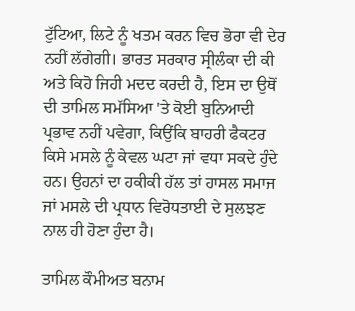ਟੁੱਟਿਆ, ਲਿਟੇ ਨੂੰ ਖਤਮ ਕਰਨ ਵਿਚ ਭੋਰਾ ਵੀ ਦੇਰ ਨਹੀਂ ਲੱਗੇਗੀ। ਭਾਰਤ ਸਰਕਾਰ ਸ੍ਰੀਲੰਕਾ ਦੀ ਕੀ ਅਤੇ ਕਿਹੋ ਜਿਹੀ ਮਦਦ ਕਰਦੀ ਹੈ, ਇਸ ਦਾ ਉਥੋਂ ਦੀ ਤਾਮਿਲ ਸਮੱਸਿਆ 'ਤੇ ਕੋਈ ਬੁਨਿਆਦੀ ਪ੍ਰਭਾਵ ਨਹੀਂ ਪਵੇਗਾ, ਕਿਉਂਕਿ ਬਾਹਰੀ ਫੈਕਟਰ ਕਿਸੇ ਮਸਲੇ ਨੂੰ ਕੇਵਲ ਘਟਾ ਜਾਂ ਵਧਾ ਸਕਦੇ ਹੁੰਦੇ ਹਨ। ਉਹਨਾਂ ਦਾ ਹਕੀਕੀ ਹੱਲ ਤਾਂ ਹਾਸਲ ਸਮਾਜ ਜਾਂ ਮਸਲੇ ਦੀ ਪ੍ਰਧਾਨ ਵਿਰੋਧਤਾਈ ਦੇ ਸੁਲਝਣ ਨਾਲ ਹੀ ਹੋਣਾ ਹੁੰਦਾ ਹੈ।

ਤਾਮਿਲ ਕੌਮੀਅਤ ਬਨਾਮ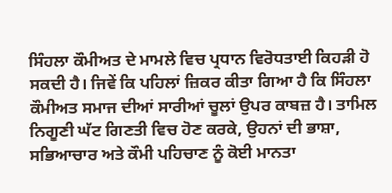ਸਿੰਹਲਾ ਕੌਮੀਅਤ ਦੇ ਮਾਮਲੇ ਵਿਚ ਪ੍ਰਧਾਨ ਵਿਰੋਧਤਾਈ ਕਿਹੜੀ ਹੋ ਸਕਦੀ ਹੈ। ਜਿਵੇਂ ਕਿ ਪਹਿਲਾਂ ਜ਼ਿਕਰ ਕੀਤਾ ਗਿਆ ਹੈ ਕਿ ਸਿੰਹਲਾ ਕੌਮੀਅਤ ਸਮਾਜ ਦੀਆਂ ਸਾਰੀਆਂ ਚੂਲਾਂ ਉਪਰ ਕਾਬਜ਼ ਹੈ। ਤਾਮਿਲ ਨਿਗੂਣੀ ਘੱਟ ਗਿਣਤੀ ਵਿਚ ਹੋਣ ਕਰਕੇ, ਉਹਨਾਂ ਦੀ ਭਾਸ਼ਾ, ਸਭਿਆਚਾਰ ਅਤੇ ਕੌਮੀ ਪਹਿਚਾਣ ਨੂੰ ਕੋਈ ਮਾਨਤਾ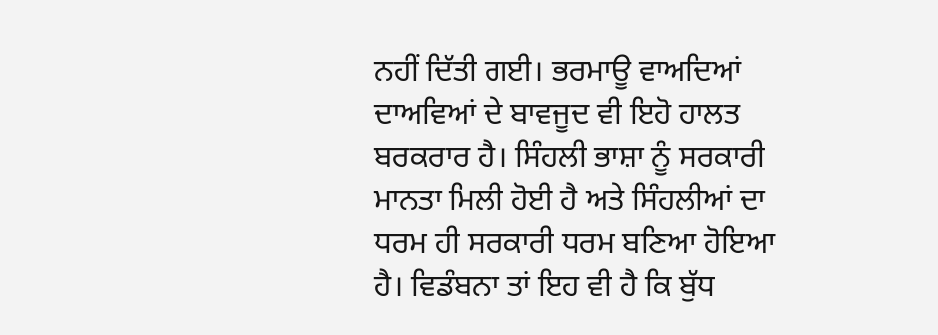ਨਹੀਂ ਦਿੱਤੀ ਗਈ। ਭਰਮਾਊ ਵਾਅਦਿਆਂ ਦਾਅਵਿਆਂ ਦੇ ਬਾਵਜੂਦ ਵੀ ਇਹੋ ਹਾਲਤ ਬਰਕਰਾਰ ਹੈ। ਸਿੰਹਲੀ ਭਾਸ਼ਾ ਨੂੰ ਸਰਕਾਰੀ ਮਾਨਤਾ ਮਿਲੀ ਹੋਈ ਹੈ ਅਤੇ ਸਿੰਹਲੀਆਂ ਦਾ ਧਰਮ ਹੀ ਸਰਕਾਰੀ ਧਰਮ ਬਣਿਆ ਹੋਇਆ ਹੈ। ਵਿਡੰਬਨਾ ਤਾਂ ਇਹ ਵੀ ਹੈ ਕਿ ਬੁੱਧ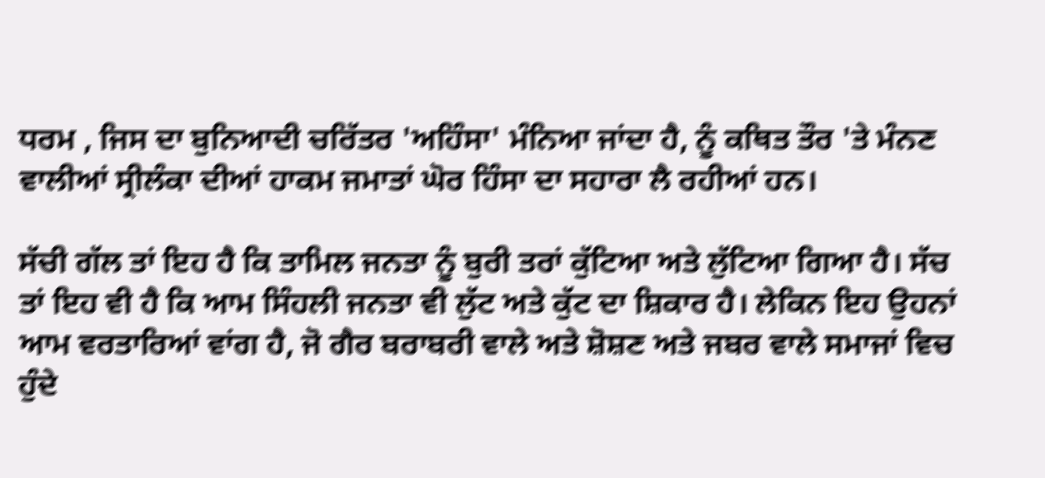ਧਰਮ , ਜਿਸ ਦਾ ਬੁਨਿਆਦੀ ਚਰਿੱਤਰ 'ਅਹਿੰਸਾ' ਮੰਨਿਆ ਜਾਂਦਾ ਹੈ, ਨੂੰ ਕਥਿਤ ਤੌਰ 'ਤੇ ਮੰਨਣ ਵਾਲੀਆਂ ਸ੍ਰੀਲੰਕਾ ਦੀਆਂ ਹਾਕਮ ਜਮਾਤਾਂ ਘੋਰ ਹਿੰਸਾ ਦਾ ਸਹਾਰਾ ਲੈ ਰਹੀਆਂ ਹਨ।

ਸੱਚੀ ਗੱਲ ਤਾਂ ਇਹ ਹੈ ਕਿ ਤਾਮਿਲ ਜਨਤਾ ਨੂੰ ਬੁਰੀ ਤਰਾਂ ਕੁੱਟਿਆ ਅਤੇ ਲੁੱਟਿਆ ਗਿਆ ਹੈ। ਸੱਚ ਤਾਂ ਇਹ ਵੀ ਹੈ ਕਿ ਆਮ ਸਿੰਹਲੀ ਜਨਤਾ ਵੀ ਲੁੱਟ ਅਤੇ ਕੁੱਟ ਦਾ ਸ਼ਿਕਾਰ ਹੈ। ਲੇਕਿਨ ਇਹ ਉਹਨਾਂ ਆਮ ਵਰਤਾਰਿਆਂ ਵਾਂਗ ਹੈ, ਜੋ ਗੈਰ ਬਰਾਬਰੀ ਵਾਲੇ ਅਤੇ ਸ਼ੋਸ਼ਣ ਅਤੇ ਜਬਰ ਵਾਲੇ ਸਮਾਜਾਂ ਵਿਚ ਹੁੰਦੇ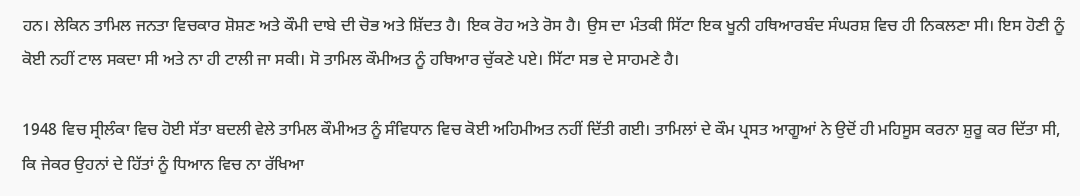ਹਨ। ਲੇਕਿਨ ਤਾਮਿਲ ਜਨਤਾ ਵਿਚਕਾਰ ਸ਼ੋਸ਼ਣ ਅਤੇ ਕੌਮੀ ਦਾਬੇ ਦੀ ਚੋਭ ਅਤੇ ਸ਼ਿੱਦਤ ਹੈ। ਇਕ ਰੋਹ ਅਤੇ ਰੋਸ ਹੈ। ਉਸ ਦਾ ਮੰਤਕੀ ਸਿੱਟਾ ਇਕ ਖੂਨੀ ਹਥਿਆਰਬੰਦ ਸੰਘਰਸ਼ ਵਿਚ ਹੀ ਨਿਕਲਣਾ ਸੀ। ਇਸ ਹੋਣੀ ਨੂੰ ਕੋਈ ਨਹੀਂ ਟਾਲ ਸਕਦਾ ਸੀ ਅਤੇ ਨਾ ਹੀ ਟਾਲੀ ਜਾ ਸਕੀ। ਸੋ ਤਾਮਿਲ ਕੌਮੀਅਤ ਨੂੰ ਹਥਿਆਰ ਚੁੱਕਣੇ ਪਏ। ਸਿੱਟਾ ਸਭ ਦੇ ਸਾਹਮਣੇ ਹੈ।

1948 ਵਿਚ ਸ੍ਰੀਲੰਕਾ ਵਿਚ ਹੋਈ ਸੱਤਾ ਬਦਲੀ ਵੇਲੇ ਤਾਮਿਲ ਕੌਮੀਅਤ ਨੂੰ ਸੰਵਿਧਾਨ ਵਿਚ ਕੋਈ ਅਹਿਮੀਅਤ ਨਹੀਂ ਦਿੱਤੀ ਗਈ। ਤਾਮਿਲਾਂ ਦੇ ਕੌਮ ਪ੍ਰਸਤ ਆਗੂਆਂ ਨੇ ਉਦੋਂ ਹੀ ਮਹਿਸੂਸ ਕਰਨਾ ਸ਼ੁਰੂ ਕਰ ਦਿੱਤਾ ਸੀ, ਕਿ ਜੇਕਰ ਉਹਨਾਂ ਦੇ ਹਿੱਤਾਂ ਨੂੰ ਧਿਆਨ ਵਿਚ ਨਾ ਰੱਖਿਆ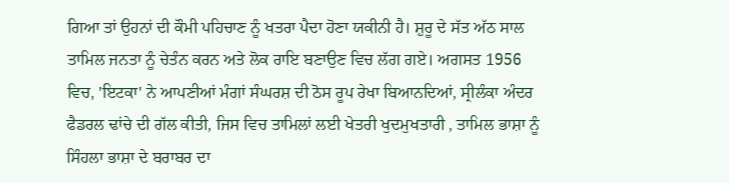ਗਿਆ ਤਾਂ ਉਹਨਾਂ ਦੀ ਕੌਮੀ ਪਹਿਚਾਣ ਨੂੰ ਖਤਰਾ ਪੈਦਾ ਹੋਣਾ ਯਕੀਨੀ ਹੈ। ਸ਼ੁਰੂ ਦੇ ਸੱਤ ਅੱਠ ਸਾਲ ਤਾਮਿਲ ਜਨਤਾ ਨੂੰ ਚੇਤੰਨ ਕਰਨ ਅਤੇ ਲੋਕ ਰਾਇ ਬਣਾਉਣ ਵਿਚ ਲੱਗ ਗਏ। ਅਗਸਤ 1956 ਵਿਚ, 'ਇਟਕਾ' ਨੇ ਆਪਣੀਆਂ ਮੰਗਾਂ ਸੰਘਰਸ਼ ਦੀ ਠੋਸ ਰੂਪ ਰੇਖਾ ਬਿਆਨਦਿਆਂ, ਸ੍ਰੀਲੰਕਾ ਅੰਦਰ ਫੈਡਰਲ ਢਾਂਚੇ ਦੀ ਗੱਲ ਕੀਤੀ, ਜਿਸ ਵਿਚ ਤਾਮਿਲਾਂ ਲਈ ਖੇਤਰੀ ਖੁਦਮੁਖਤਾਰੀ , ਤਾਮਿਲ ਭਾਸ਼ਾ ਨੂੰ ਸਿੰਹਲਾ ਭਾਸ਼ਾ ਦੇ ਬਰਾਬਰ ਦਾ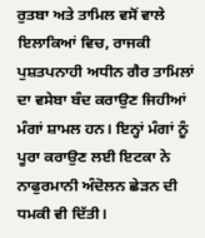ਰੁਤਬਾ ਅਤੇ ਤਾਮਿਲ ਵਸੋਂ ਵਾਲੇ ਇਲਾਕਿਆਂ ਵਿਚ, ਰਾਜਕੀ ਪੁਸ਼ਤਪਨਾਹੀ ਅਧੀਨ ਗੈਰ ਤਾਮਿਲਾਂ ਦਾ ਵਸੇਬਾ ਬੰਦ ਕਰਾਉਣ ਜਿਹੀਆਂ ਮੰਗਾਂ ਸ਼ਾਮਲ ਹਨ। ਇਨ੍ਹਾਂ ਮੰਗਾਂ ਨੂੰ ਪੂਰਾ ਕਰਾਉਣ ਲਈ ਇਟਕਾ ਨੇ ਨਾਫੁਰਮਾਨੀ ਅੰਦੋਲਨ ਛੇੜਨ ਦੀ ਧਮਕੀ ਵੀ ਦਿੱਤੀ।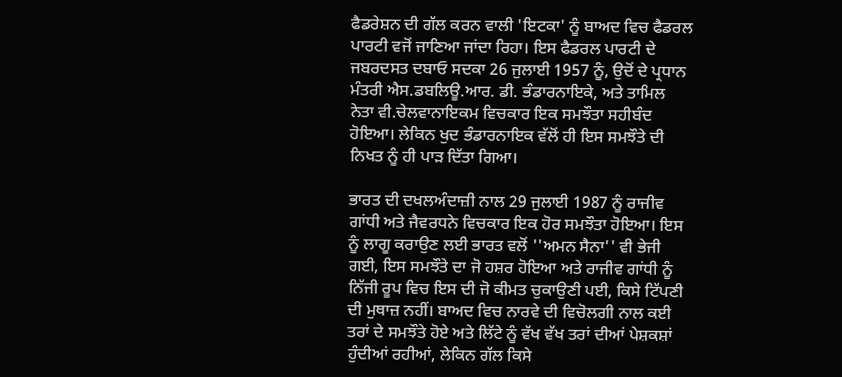ਫੈਡਰੇਸ਼ਨ ਦੀ ਗੱਲ ਕਰਨ ਵਾਲੀ 'ਇਟਕਾ' ਨੂੰ ਬਾਅਦ ਵਿਚ ਫੈਡਰਲ ਪਾਰਟੀ ਵਜੋਂ ਜਾਣਿਆ ਜਾਂਦਾ ਰਿਹਾ। ਇਸ ਫੈਡਰਲ ਪਾਰਟੀ ਦੇ ਜਬਰਦਸਤ ਦਬਾਓ ਸਦਕਾ 26 ਜੁਲਾਈ 1957 ਨੂੰ, ਉਦੋਂ ਦੇ ਪ੍ਰਧਾਨ ਮੰਤਰੀ ਐਸ.ਡਬਲਿਊ.ਆਰ. ਡੀ. ਭੰਡਾਰਨਾਇਕੇ, ਅਤੇ ਤਾਮਿਲ ਨੇਤਾ ਵੀ.ਚੇਲਵਾਨਾਇਕਮ ਵਿਚਕਾਰ ਇਕ ਸਮਝੌਤਾ ਸਹੀਬੰਦ ਹੋਇਆ। ਲੇਕਿਨ ਖੁਦ ਭੰਡਾਰਨਾਇਕ ਵੱਲੋਂ ਹੀ ਇਸ ਸਮਝੌਤੇ ਦੀ ਨਿਖਤ ਨੂੰ ਹੀ ਪਾੜ ਦਿੱਤਾ ਗਿਆ।

ਭਾਰਤ ਦੀ ਦਖਲਅੰਦਾਜ਼ੀ ਨਾਲ 29 ਜੁਲਾਈ 1987 ਨੂੰ ਰਾਜੀਵ ਗਾਂਧੀ ਅਤੇ ਜੈਵਰਧਨੇ ਵਿਚਕਾਰ ਇਕ ਹੋਰ ਸਮਝੌਤਾ ਹੋਇਆ। ਇਸ ਨੂੰ ਲਾਗੂ ਕਰਾਉਣ ਲਈ ਭਾਰਤ ਵਲੋਂ ''ਅਮਨ ਸੈਨਾ'' ਵੀ ਭੇਜੀ ਗਈ, ਇਸ ਸਮਝੌਤੇ ਦਾ ਜੋ ਹਸ਼ਰ ਹੋਇਆ ਅਤੇ ਰਾਜੀਵ ਗਾਂਧੀ ਨੂੰ ਨਿੱਜੀ ਰੂਪ ਵਿਚ ਇਸ ਦੀ ਜੋ ਕੀਮਤ ਚੁਕਾਉਣੀ ਪਈ, ਕਿਸੇ ਟਿੱਪਣੀ ਦੀ ਮੁਥਾਜ਼ ਨਹੀਂ। ਬਾਅਦ ਵਿਚ ਨਾਰਵੇ ਦੀ ਵਿਚੋਲਗੀ ਨਾਲ ਕਈ ਤਰਾਂ ਦੇ ਸਮਝੌਤੇ ਹੋਏ ਅਤੇ ਲਿੱਟੇ ਨੂੰ ਵੱਖ ਵੱਖ ਤਰਾਂ ਦੀਆਂ ਪੇਸ਼ਕਸ਼ਾਂ ਹੁੰਦੀਆਂ ਰਹੀਆਂ, ਲੇਕਿਨ ਗੱਲ ਕਿਸੇ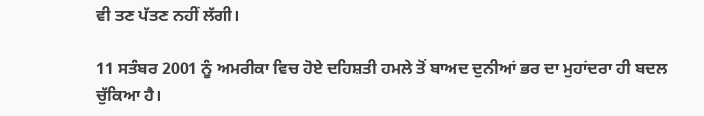ਵੀ ਤਣ ਪੱਤਣ ਨਹੀਂ ਲੱਗੀ।

11 ਸਤੰਬਰ 2001 ਨੂੰ ਅਮਰੀਕਾ ਵਿਚ ਹੋਏ ਦਹਿਸ਼ਤੀ ਹਮਲੇ ਤੋਂ ਬਾਅਦ ਦੁਨੀਆਂ ਭਰ ਦਾ ਮੁਹਾਂਦਰਾ ਹੀ ਬਦਲ ਚੁੱਕਿਆ ਹੈ।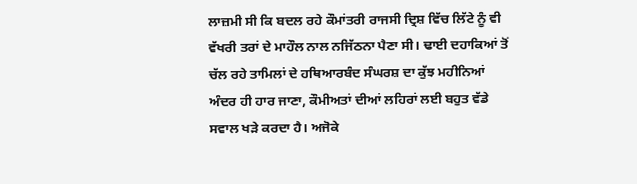ਲਾਜ਼ਮੀ ਸੀ ਕਿ ਬਦਲ ਰਹੇ ਕੌਮਾਂਤਰੀ ਰਾਜਸੀ ਦ੍ਰਿਸ਼ ਵਿੱਚ ਲਿੱਟੇ ਨੂੰ ਵੀ ਵੱਖਰੀ ਤਰਾਂ ਦੇ ਮਾਹੌਲ ਨਾਲ ਨਜਿੱਠਨਾ ਪੈਣਾ ਸੀ। ਢਾਈ ਦਹਾਕਿਆਂ ਤੋਂ ਚੱਲ ਰਹੇ ਤਾਮਿਲਾਂ ਦੇ ਹਥਿਆਰਬੰਦ ਸੰਘਰਸ਼ ਦਾ ਕੁੱਝ ਮਹੀਨਿਆਂ ਅੰਦਰ ਹੀ ਹਾਰ ਜਾਣਾ, ਕੌਮੀਅਤਾਂ ਦੀਆਂ ਲਹਿਰਾਂ ਲਈ ਬਹੁਤ ਵੱਡੇ ਸਵਾਲ ਖੜੇ ਕਰਦਾ ਹੈ। ਅਜੋਕੇ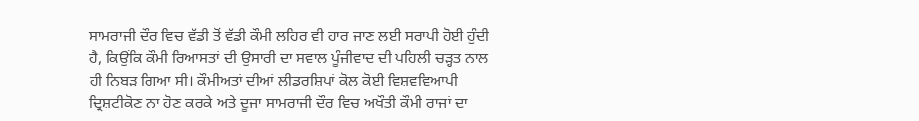ਸਾਮਰਾਜੀ ਦੌਰ ਵਿਚ ਵੱਡੀ ਤੋਂ ਵੱਡੀ ਕੌਮੀ ਲਹਿਰ ਵੀ ਹਾਰ ਜਾਣ ਲਈ ਸਰਾਪੀ ਹੋਈ ਹੁੰਦੀ ਹੈ, ਕਿਉਂਕਿ ਕੌਮੀ ਰਿਆਸਤਾਂ ਦੀ ਉਸਾਰੀ ਦਾ ਸਵਾਲ ਪੂੰਜੀਵਾਦ ਦੀ ਪਹਿਲੀ ਚੜ੍ਹਤ ਨਾਲ ਹੀ ਨਿਬੜ ਗਿਆ ਸੀ। ਕੌਮੀਅਤਾਂ ਦੀਆਂ ਲੀਡਰਸ਼ਿਪਾਂ ਕੋਲ ਕੋਈ ਵਿਸ਼ਵਵਿਆਪੀ ਦ੍ਰਿਸ਼ਟੀਕੋਣ ਨਾ ਹੋਣ ਕਰਕੇ ਅਤੇ ਦੂਜਾ ਸਾਮਰਾਜੀ ਦੌਰ ਵਿਚ ਅਖੌਤੀ ਕੌਮੀ ਰਾਜਾਂ ਦਾ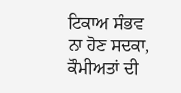ਟਿਕਾਅ ਸੰਭਵ ਨਾ ਹੋਣ ਸਦਕਾ, ਕੌਮੀਅਤਾਂ ਦੀ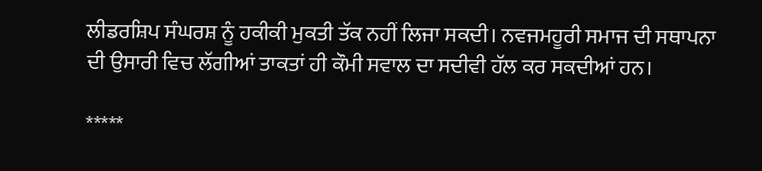ਲੀਡਰਸ਼ਿਪ ਸੰਘਰਸ਼ ਨੂੰ ਹਕੀਕੀ ਮੁਕਤੀ ਤੱਕ ਨਹੀਂ ਲਿਜਾ ਸਕਦੀ। ਨਵਜਮਹੂਰੀ ਸਮਾਜ ਦੀ ਸਥਾਪਨਾ ਦੀ ਉਸਾਰੀ ਵਿਚ ਲੱਗੀਆਂ ਤਾਕਤਾਂ ਹੀ ਕੌਮੀ ਸਵਾਲ ਦਾ ਸਦੀਵੀ ਹੱਲ ਕਰ ਸਕਦੀਆਂ ਹਨ।

*****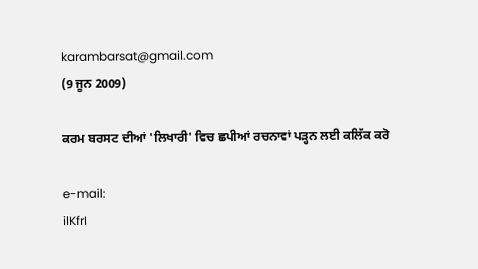karambarsat@gmail.com
(9 ਜੂਨ 2009)

ਕਰਮ ਬਰਸਟ ਦੀਆਂ 'ਲਿਖਾਰੀ' ਵਿਚ ਛਪੀਆਂ ਰਚਨਾਵਾਂ ਪੜ੍ਹਨ ਲਈ ਕਲਿੱਕ ਕਰੋ

e-mail:
ilKfrI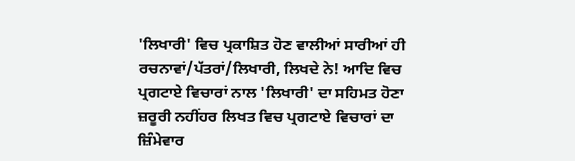'ਲਿਖਾਰੀ' ਵਿਚ ਪ੍ਰਕਾਸ਼ਿਤ ਹੋਣ ਵਾਲੀਆਂ ਸਾਰੀਆਂ ਹੀ ਰਚਨਾਵਾਂ/ਪੱਤਰਾਂ/ਲਿਖਾਰੀ, ਲਿਖਦੇ ਨੇ! ਆਦਿ ਵਿਚ ਪ੍ਰਗਟਾਏ ਵਿਚਾਰਾਂ ਨਾਲ 'ਲਿਖਾਰੀ' ਦਾ ਸਹਿਮਤ ਹੋਣਾ ਜ਼ਰੂਰੀ ਨਹੀਂਹਰ ਲਿਖਤ ਵਿਚ ਪ੍ਰਗਟਾਏ ਵਿਚਾਰਾਂ ਦਾ ਜ਼ਿੰਮੇਵਾਰ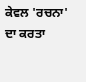ਕੇਵਲ 'ਰਚਨਾ' ਦਾ ਕਰਤਾ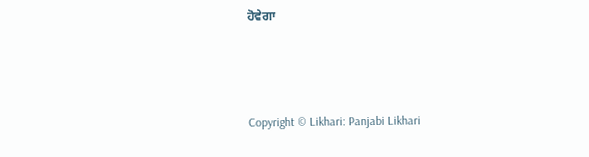ਹੋਵੇਗਾ



Copyright © Likhari: Panjabi Likhari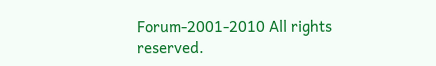Forum-2001-2010 All rights reserved.